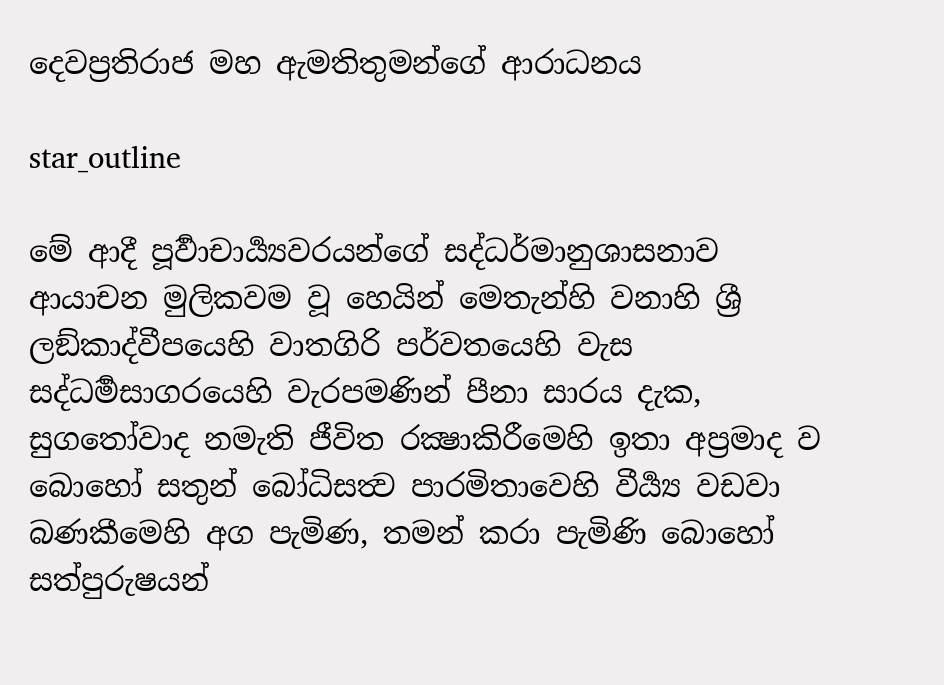දෙවප්‍රතිරාජ මහ ඇමතිතුමන්ගේ ආරාධනය

star_outline

මේ ආදී පූර්‍වාචාර්‍ය්‍යවරයන්ගේ සද්ධර්මානුශාසනාව ආයාචන මුලිකවම වූ හෙයින් මෙතැන්හි වනාහි ශ්‍රී ලඞ්කාද්වීපයෙහි වාතගිරි පර්වතයෙහි වැස සද්ධර්‍මසාගරයෙහි වැරපමණින් පීනා සාරය දැක, සුගතෝවාද නමැති ජීවිත රක්‍ෂාකිරීමෙහි ඉතා අප්‍රමාද ව බොහෝ සතුන් බෝධිසත්‍ව පාරමිතාවෙහි වීර්‍ය්‍ය වඩවා බණකීමෙහි අග පැමිණ, තමන් කරා පැමිණි බොහෝ සත්පුරුෂයන්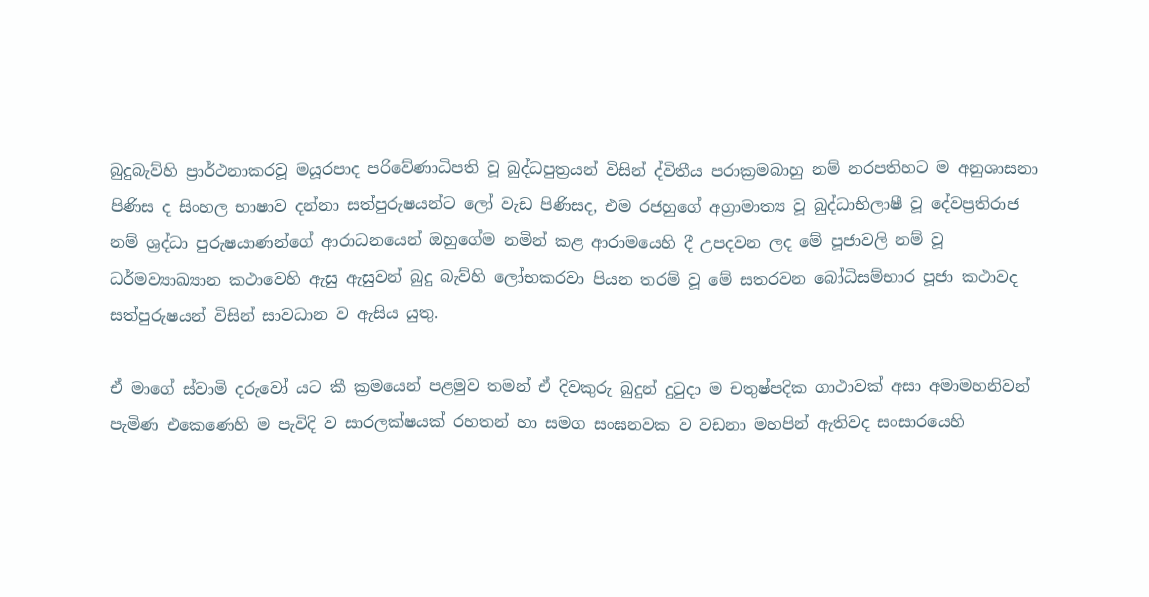බුදුබැව්හි ප්‍රාර්ථනාකරවූ මයූරපාද පරිවේණාධිපති වූ බුද්ධපුත්‍රයන් විසින් ද්විතීය පරාක්‍රමබාහු නම් නරපතිහට ම අනුශාසනා පිණිස ද සිංහල භාෂාව දන්නා සත්පුරුෂයන්ට ලෝ වැඩ පිණිසද, එම රජහුගේ අග්‍රාමාත්‍ය වූ බුද්ධාභිලාෂී වූ දේවප්‍රතිරාජ නම් ශ්‍රද්ධා පුරුෂයාණන්ගේ ආරාධනයෙන් ඔහුගේම නමින් කළ ආරාමයෙහි දී උපදවන ලද මේ පූජාවලි නම් වූ ධර්මව්‍යාඛ්‍යාන කථාවෙහි ඇසු ඇසුවන් බුදු බැව්හි ලෝභකරවා පියන තරම් වූ මේ සතරවන බෝධිසම්භාර පූජා කථාවද සත්පුරුෂයන් විසින් සාවධාන ව ඇසිය යුතු.

ඒ මාගේ ස්වාමි දරුවෝ යට කී ක්‍රමයෙන් පළමුව තමන් ඒ දිවකුරු බුදුන් දුටුදා ම චතුෂ්පදික ගාථාවක් අසා අමාමහනිවන් පැමිණ එකෙණෙහි ම පැවිදි ව සාරලක්ෂයක් රහතන් හා සමග සංඝනවක ව වඩනා මහපින් ඇතිවද සංසාරයෙහි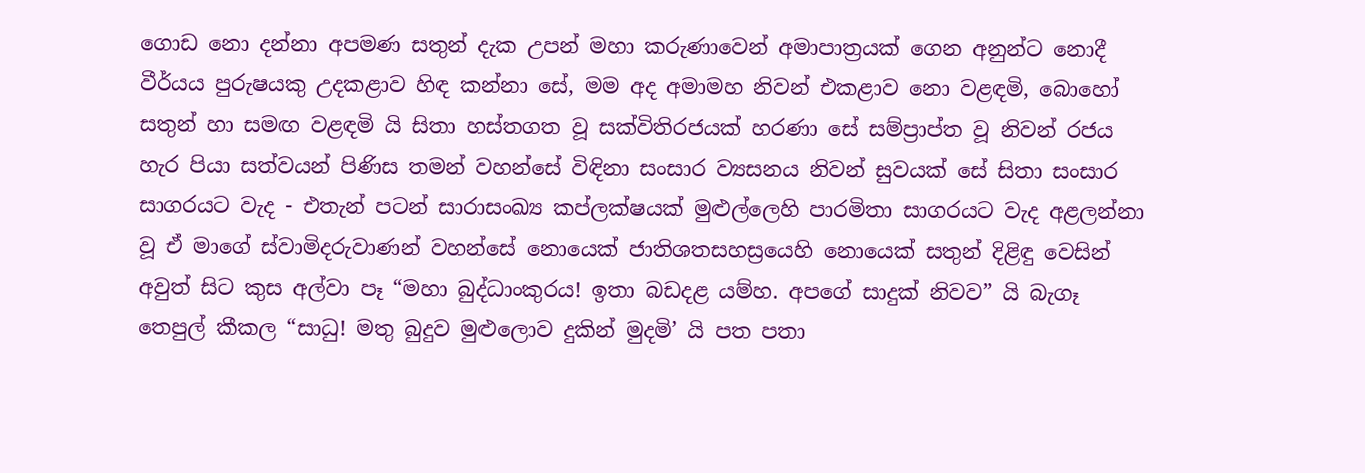ගොඩ නො දන්නා අපමණ සතුන් දැක උපන් මහා කරුණාවෙන් අමාපාත්‍රයක් ගෙන අනුන්ට නොදී වීර්යය පුරුෂයකු උදකළාව හිඳ කන්නා සේ, මම අද අමාමහ නිවන් එකළාව නො වළඳමි, බොහෝ සතුන් හා සමඟ වළඳමි යි සිතා හස්තගත වූ සක්විතිරජයක් හරණා සේ සම්ප්‍රාප්ත වූ නිවන් රජය හැර පියා සත්වයන් පිණිස තමන් වහන්සේ විඳිනා සංසාර ව්‍යසනය නිවන් සුවයක් සේ සිතා සංසාර සාගරයට වැද - එතැන් පටන් සාරාසංඛ්‍ය කප්ලක්ෂයක් මුළුල්ලෙහි පාරමිතා සාගරයට වැද අළලන්නා වූ ඒ මාගේ ස්වාමිදරුවාණන් වහන්සේ නොයෙක් ජාතිශතසහස්‍රයෙහි නොයෙක් සතුන් දිළිඳු වෙසින් අවුත් සිට කුස අල්වා පෑ “මහා බුද්ධාංකුරය! ඉතා බඩදළ යම්හ. අපගේ සාදුක් නිවව” යි බැගෑ තෙපුල් කීකල “සාධු! මතු බුදුව මුළුලොව දුකින් මුදමි’ යි පත පතා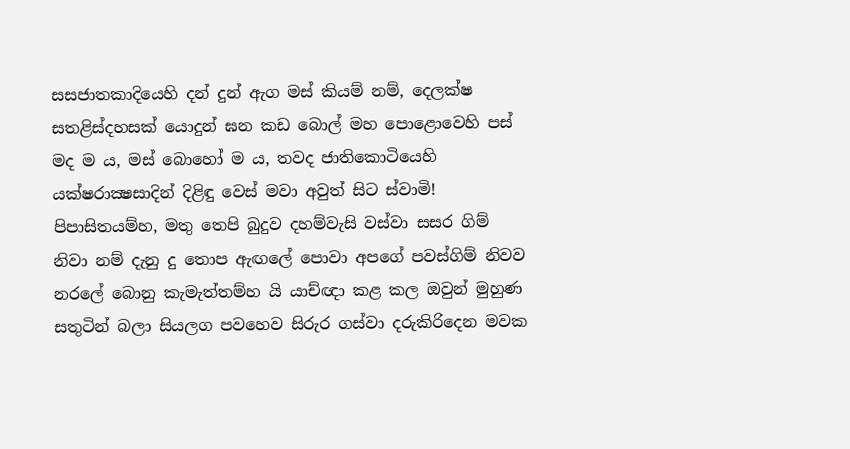සසජාතකාදියෙහි දන් දුන් ඇග මස් කියම් නම්, දෙලක්ෂ සතළිස්දහසක් යොදුන් ඝන කඩ බොල් මහ පොළොවෙහි පස් මද ම ය, මස් බොහෝ ම ය, තවද ජාතිකොටියෙහි යක්ෂරාක්‍ෂසාදින් දිළිඳු වෙස් මවා අවුත් සිට ස්වාමි‍! පිපාසිතයම්හ, මතු තෙපි බුදුව දහම්වැසි වස්වා සසර ගිම් නිවා නම් දැනු දු තොප ඇඟලේ පොවා අපගේ පවස්ගිම් නිවව නරලේ බොනු කැමැත්තම්හ යි යාච්ඥා කළ කල ඔවුන් මුහුණ සතුටින් බලා සියලග පවහෙව සිරුර ගස්වා දරුකිරිදෙන මවක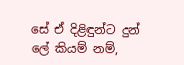සේ ඒ දිළිඳුන්ට දුන් ලේ කියම් නම්,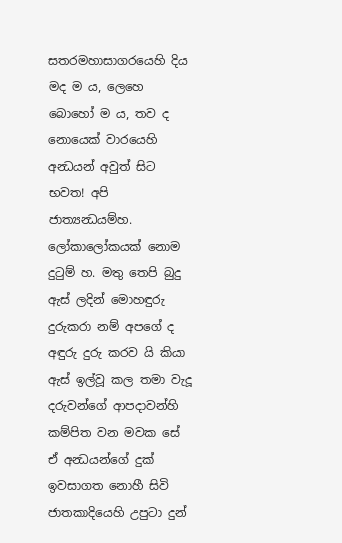සතරමහාසාගරයෙහි දිය මද ම ය, ලෙහෙ බොහෝ ම ය, තව ද නොයෙක් වාරයෙහි අන්‍ධයන් අවුත් සිට භවත! අපි ජාත්‍යන්‍ධයම්හ. ලෝකාලෝකයක් නොම දුටුම් හ. මතු තෙපි බුදු ඇස් ලදින් මොහඳුරු දුරුකරා නම් අපගේ ද අඳුරු දුරු කරව යි කියා ඇස් ඉල්වූ කල තමා වැදූ දරුවන්ගේ ආපදාවන්හි කම්පිත වන මවක සේ ඒ අන්‍ධයන්ගේ දුක් ඉවසාගත නොහී සිවි ජාතකාදියෙහි උපුටා දුන්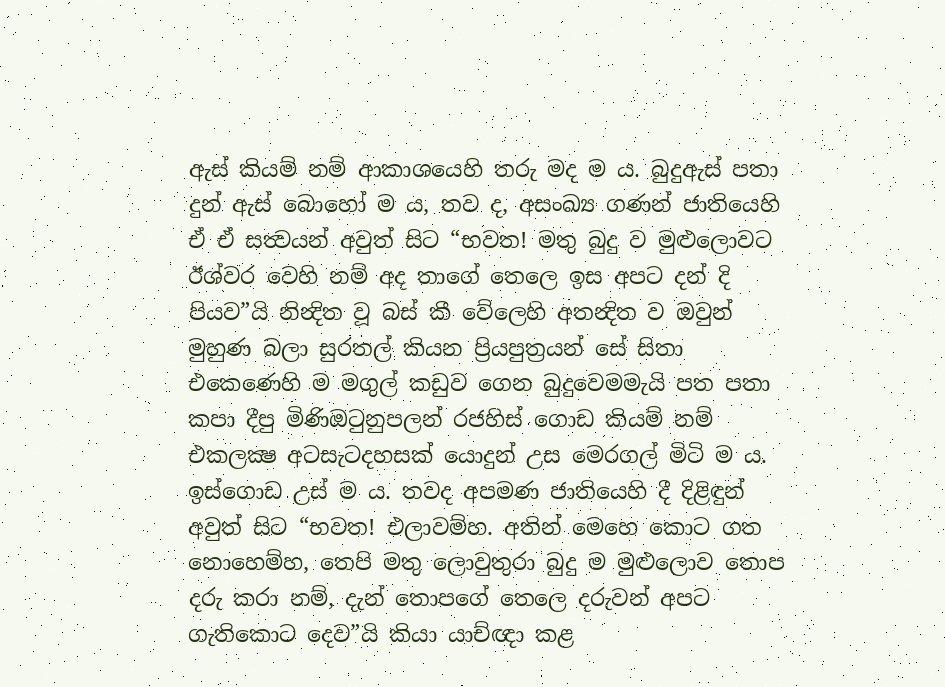ඇස් කියම් නම් ආකාශයෙහි තරු මද ම ය. බුදුඇස් පතා දුන් ඇස් බොහෝ ම ය, තව ද, අසංඛ්‍ය ගණන් ජාතියෙහි ඒ ඒ සත්‍වයන් අවුත් සිට “භවත! මතු බුදු ව මුළුලොවට ඊශ්වර වෙහි නම් අද තාගේ තෙලෙ ඉස අපට දන් දි පියව”යි නින්‍දිත වූ බස් කී වේලෙහි අතන්‍දිත ව ඔවුන් මුහුණ බලා සුරතල් කියන ප්‍රියපුත්‍රයන් සේ සිතා එකෙණෙහි ම මගුල් කඩුව ගෙන බුදුවෙමමැයි පත පතා කපා දීපු මිණිඔටුනුපලන් රජහිස් ගොඩ කියම් නම් එකලක්‍ෂ අටසැටදහසක් යොදුන් උස මෙරගල් මිටි ම ය. ඉස්ගොඩ උස් ම ය. තවද අපමණ ජාතියෙහි දී දිළිඳුන් අවුත් සිට “භවත! එලාවම්හ. අතින් මෙහෙ කොට ගත නොහෙම්හ, තෙපි මතු ලොවුතුරා බුදු ම මුළුලොව තොප දරු කරා නම්, දැන් තොපගේ තෙලෙ දරුවන් අපට ගැතිකොට දෙව”යි කියා යාච්ඥා කළ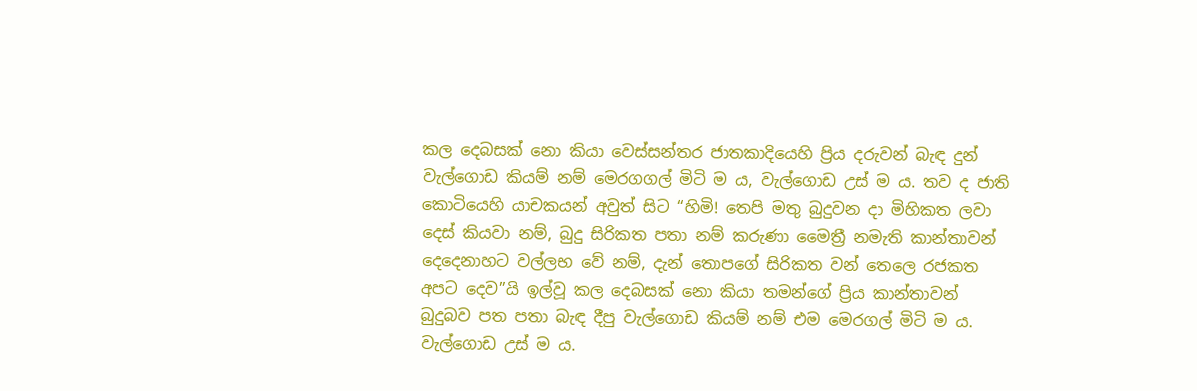කල දෙබසක් නො කියා වෙස්සන්තර ජාතකාදියෙහි ප්‍රිය දරුවන් බැඳ දුන් වැල්ගොඩ කියම් නම් මෙරගගල් මිටි ම ය, වැල්ගොඩ උස් ම ය. තව ද ජාති කොටියෙහි යාචකයන් අවුත් සිට “හිමි! තෙපි මතු බුදුවන දා මිහිකත ලවා දෙස් කියවා නම්, බුදු සිරිකත පතා නම් කරුණා මෛත්‍රී නමැති කාන්තාවන් දෙදෙනාහට වල්ලභ වේ නම්, දැන් තොපගේ සිරිකත වන් තෙලෙ රජකත අපට දෙව”යි ඉල්වූ කල දෙබසක් නො කියා තමන්ගේ ප්‍රිය කාන්තාවන් බුදුබව පත පතා බැඳ දීපු වැල්ගොඩ කියම් නම් එම මෙරගල් මිටි ම ය. වැල්ගොඩ උස් ම ය.